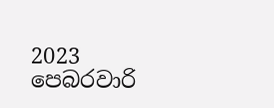2023 පෙබරවාරි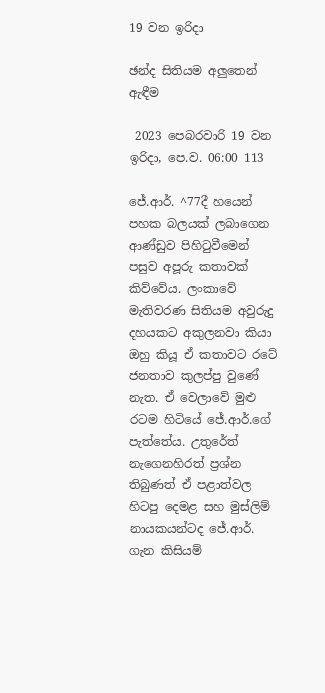19 වන ඉරිදා

ඡන්ද සිතියම අලුතෙන් ඇඳීම

 2023 පෙබරවාරි 19 වන ඉරිදා, පෙ.ව. 06:00 113

ජේ.ආර්. ^77දී හයෙන් පහක බලයක් ලබාගෙන ආණ්ඩුව පිහිටුවීමෙන් පසුව අපූරු කතාවක් කිව්වේය. ලංකාවේ මැතිවරණ සිතියම අවුරුදු දහයකට අකුලනවා කියා ඔහු කියූ ඒ කතාවට රටේ ජනතාව කුලප්පු වුණේ නැත. ඒ වෙලාවේ මුළු රටම හිටියේ ජේ.ආර්.ගේ පැත්තේය. උතුරේත් නැගෙනහිරත් ප්‍රශ්න තිබුණත් ඒ පළාත්වල හිටපු දෙමළ සහ මුස්ලිම් නායකයන්ටද ජේ.ආර්. ගැන කිසියම්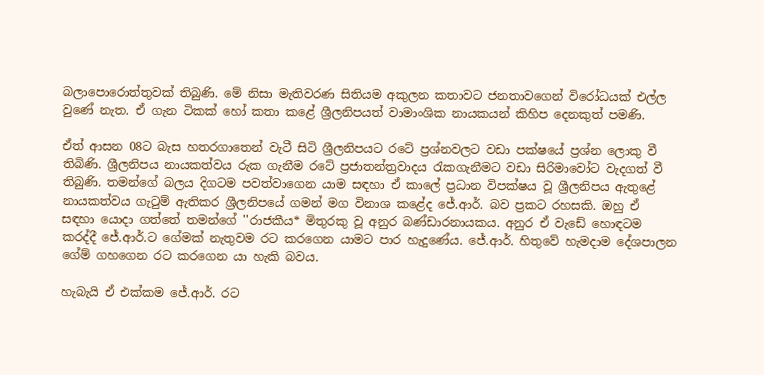බලාපොරොත්තුවක් තිබුණි. මේ නිසා මැතිවරණ සිතියම අකුලන කතාවට ජනතාවගෙන් විරෝධයක් එල්ල වුණේ නැත. ඒ ගැන ටිකක් හෝ කතා කළේ ශ්‍රීලනිපයත් වාමාංශික නායකයන් කිහිප දෙනකුත් පමණි.

ඒත් ආසන 08ට බැස හතරගාතෙන් වැටී සිටි ශ්‍රීලනිපයට රටේ ප්‍රශ්නවලට වඩා පක්ෂයේ ප්‍රශ්න ලොකු වී තිබිණි. ශ්‍රීලනිපය නායකත්වය රුක ගැනීම රටේ ප්‍රජාතන්ත්‍රවාදය රැකගැනීමට වඩා සිරිමාවෝට වැදගත් වී තිබුණි. තමන්ගේ බලය දිගටම පවත්වාගෙන යාම සඳහා ඒ කාලේ ප්‍රධාන විපක්ෂය වූ ශ්‍රීලනිපය ඇතුළේ නායකත්වය ගැටුම් ඇතිකර ශ්‍රීලනිපයේ ගමන් මග විනාශ කළේද ජේ.ආර්. බව ප්‍රකට රහසකි. ඔහු ඒ සඳහා යොදා ගත්තේ තමන්ගේ ''රාජකීය* මිතුරකු වූ අනුර බණ්ඩාරනායකය. අනුර ඒ වැඩේ හොඳටම කරද්දී ජේ.ආර්.ට ගේමක් නැතුවම රට කරගෙන යාමට පාර හැදුණේය. ජේ.ආර්. හිතුවේ හැමදාම දේශපාලන ගේම් ගහගෙන රට කරගෙන යා හැකි බවය.

හැබැයි ඒ එක්කම ජේ.ආර්. රට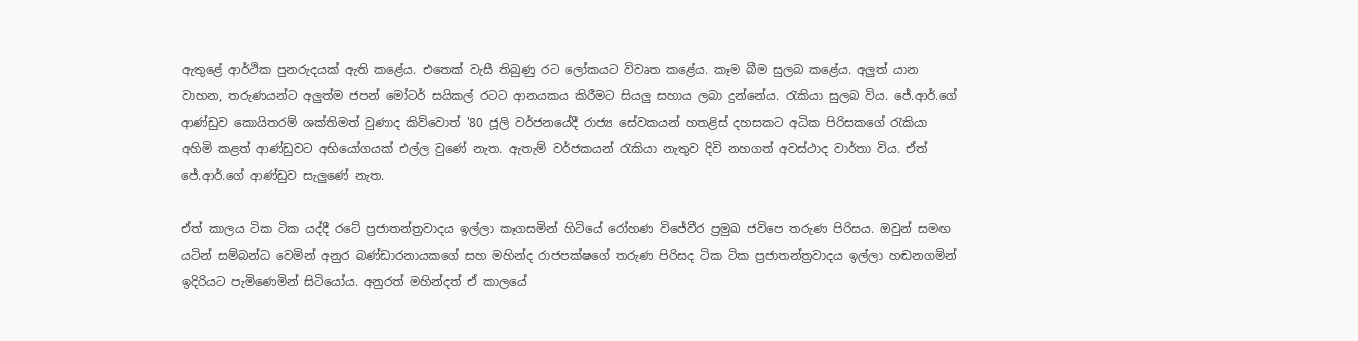ඇතුළේ ආර්ථික පුනරුදයක් ඇති කළේය. එතෙක් වැසී තිබුණු රට ලෝකයට විවෘත කළේය. කෑම බීම සුලබ කළේය. අලුත් යාන වාහන, තරුණයන්ට අලුත්ම ජපන් මෝටර් සයිකල් රටට ආනයකය කිරීමට සියලු සහාය ලබා දුන්නේය. රැකියා සුලබ විය. ජේ.ආර්.ගේ ආණ්ඩුව කොයිතරම් ශක්තිමත් වුණාද කිව්වොත් '80 ජූලි වර්ජනයේදී රාජ්‍ය සේවකයන් හතළිස් දහසකට අධික පිරිසකගේ රැකියා අහිමි කළත් ආණ්ඩුවට අභියෝගයක් එල්ල වුණේ නැත. ඇතැම් වර්ජකයන් රැකියා නැතුව දිවි නහගත් අවස්ථාද වාර්තා විය. ඒත් ජේ.ආර්.ගේ ආණ්ඩුව සැලුණේ නැත.

ඒත් කාලය ටික ටික යද්දී රටේ ප්‍රජාතන්ත්‍රවාදය ඉල්ලා කෑගසමින් හිටියේ රෝහණ විජේවීර ප්‍රමුඛ ජවිපෙ තරුණ පිරිසය. ඔවුන් සමඟ යටින් සම්බන්ධ වෙමින් අනුර බණ්ඩාරනායකගේ සහ මහින්ද රාජපක්ෂගේ තරුණ පිරිසද ටික ටික ප්‍රජාතන්ත්‍රවාදය ඉල්ලා හඬනගමින් ඉදිරියට පැමිණෙමින් සිටියෝය. අනුරත් මහින්දත් ඒ කාලයේ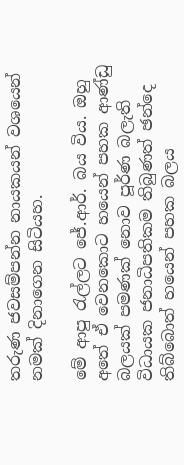තරුණ ජවසම්පන්න නායකයන් වශයෙන් නමක් දිනාගෙන සිටියහ.

මේ ආපු රැල්ලට ජේ.ආර්. බය විය. ඔහු අතේ ඒ වෙනකොට හයෙන් පහක ආණ්ඩු බලයක් පමණක් නොව පූර්ණ බලැති විධායක ජනාධිපතිකම තිබුණත් ඡන්දෙ තිබ්බොත් හයෙන් පහක බලය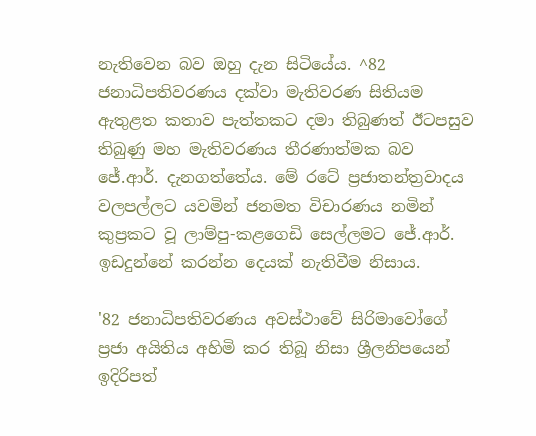නැතිවෙන බව ඔහු දැන සිටියේය. ^82 ජනාධිපතිවරණය දක්වා මැතිවරණ සිතියම ඇතුළත කතාව පැත්තකට දමා තිබුණත් ඊටපසුව තිබුණු මහ මැතිවරණය තීරණාත්මක බව ජේ.ආර්. දැනගත්තේය. මේ රටේ ප්‍රජාතන්ත්‍රවාදය වලපල්ලට යවමින් ජනමත විචාරණය නමින් කුප්‍රකට වූ ලාම්පු-කළගෙඩි සෙල්ලමට ජේ.ආර්. ඉඩදුන්නේ කරන්න දෙයක් නැතිවීම නිසාය.

'82 ජනාධිපතිවරණය අවස්ථාවේ සිරිමාවෝගේ ප්‍රජා අයිතිය අහිමි කර තිබූ නිසා ශ්‍රීලනිපයෙන් ඉදිරිපත්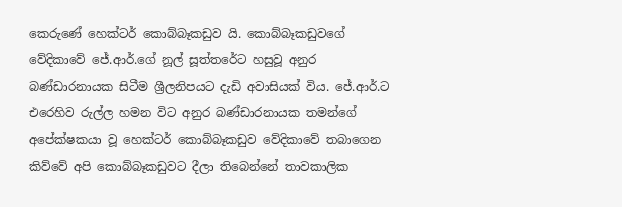කෙරුණේ හෙක්ටර් කොබ්බෑකඩුව යි. කොබ්බෑකඩුවගේ වේදිකාවේ ජේ.ආර්.ගේ නූල් සූත්තරේට හසුවූ අනුර බණ්ඩාරනායක සිටීම ශ්‍රීලනිපයට දැඩි අවාසියක් විය. ජේ.ආර්.ට එරෙහිව රුල්ල හමන විට අනුර බණ්ඩාරනායක තමන්ගේ අපේක්ෂකයා වූ හෙක්ටර් කොබ්බෑකඩුව වේදිකාවේ තබාගෙන කිව්වේ අපි කොබ්බෑකඩුවට දීලා තිබෙන්නේ තාවකාලික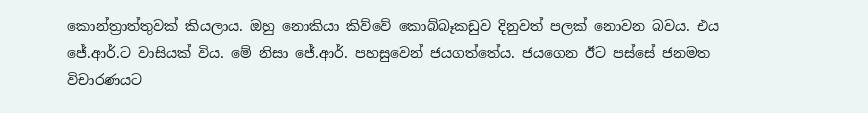කොන්ත්‍රාත්තුවක් කියලාය. ඔහු නොකියා කිව්වේ කොබ්බෑකඩුව දිනුවත් පලක් නොවන බවය. එය ජේ.ආර්.ට වාසියක් විය. මේ නිසා ජේ.ආර්. පහසුවෙන් ජයගත්තේය. ජයගෙන ඊට පස්සේ ජනමත විචාරණයට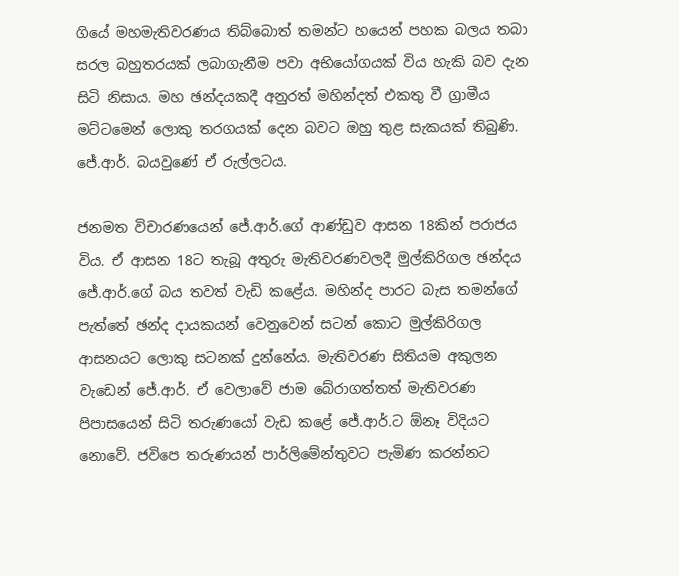ගියේ මහමැතිවරණය තිබ්බොත් තමන්ට හයෙන් පහක බලය තබා සරල බහුතරයක් ලබාගැනීම පවා අභියෝගයක් විය හැකි බව දැන සිටි නිසාය. මහ ඡන්දයකදී අනුරත් මහින්දත් එකතු වී ග්‍රාමීය මට්ටමෙන් ලොකු තරගයක් දෙන බවට ඔහු තුළ සැකයක් තිබුණි. ජේ.ආර්. බයවුණේ ඒ රුල්ලටය.

ජනමත විචාරණයෙන් ජේ.ආර්.ගේ ආණ්ඩුව ආසන 18කින් පරාජය විය. ඒ ආසන 18ට තැබූ අතුරු මැතිවරණවලදී මුල්කිරිගල ඡන්දය ජේ.ආර්.ගේ බය තවත් වැඩි කළේය. මහින්ද පාරට බැස තමන්ගේ පැත්තේ ඡන්ද දායකයන් වෙනුවෙන් සටන් කොට මුල්කිරිගල ආසනයට ලොකු සටනක් දුන්නේය. මැතිවරණ සිතියම අකුලන වැඩෙන් ජේ.ආර්. ඒ වෙලාවේ ජාම බේරාගත්තත් මැතිවරණ පිපාසයෙන් සිටි තරුණයෝ වැඩ කළේ ජේ.ආර්.ට ඕනෑ විදියට නොවේ. ජවිපෙ තරුණයන් පාර්ලිමේන්තුවට පැමිණ කරන්නට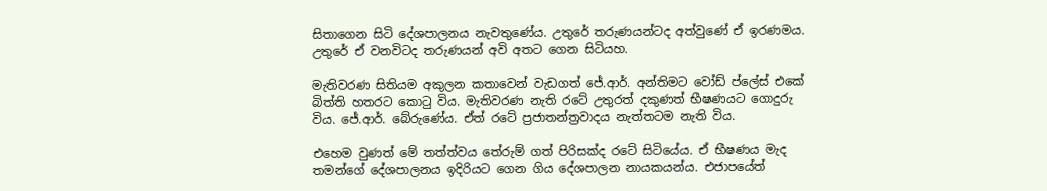සිතාගෙන සිටි දේශපාලනය නැවතුණේය. උතුරේ තරුණයන්ටද අත්වුණේ ඒ ඉරණමය. උතුරේ ඒ වනවිටද තරුණයන් අවි අතට ගෙන සිටියහ.

මැතිවරණ සිතියම අකුලන කතාවෙන් වැඩගත් ජේ.ආර්. අන්තිමට වෝඩ් ප්ලේස් එකේ බිත්ති හතරට කොටු විය. මැතිවරණ නැති රටේ උතුරත් දකුණත් භීෂණයට ගොදුරු විය. ජේ.ආර්. බේරුණේය. ඒත් රටේ ප්‍රජාතන්ත්‍රවාදය නැත්තටම නැති විය.

එහෙම වුණත් මේ තත්ත්වය තේරුම් ගත් පිරිසක්ද රටේ සිටියේය. ඒ භීෂණය මැද තමන්ගේ දේශපාලනය ඉදිරියට ගෙන ගිය දේශපාලන නායකයන්ය. එජාපයේත්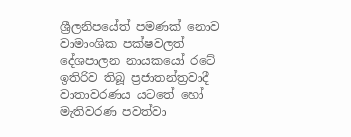ශ්‍රීලනිපයේත් පමණක් නොව වාමාංශික පක්ෂවලත් දේශපාලන නායකයෝ රටේ ඉතිරිව තිබූ ප්‍රජාතන්ත්‍රවාදී වාතාවරණය යටතේ හෝ මැතිවරණ පවත්වා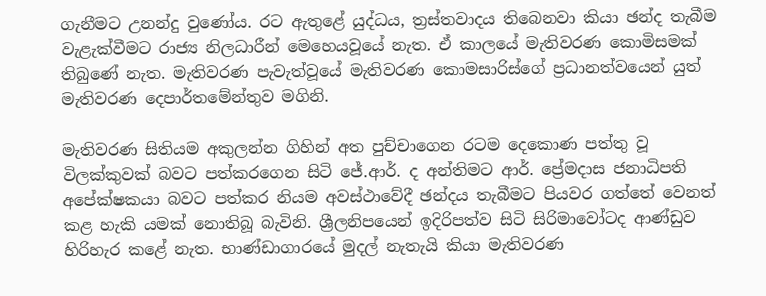ගැනීමට උනන්දු වුණෝය. රට ඇතුළේ යුද්ධය, ත්‍රස්තවාදය තිබෙනවා කියා ඡන්ද තැබීම වැළැක්වීමට රාජ්‍ය නිලධාරීන් මෙහෙයවූයේ නැත. ඒ කාලයේ මැතිවරණ කොමිසමක් තිබුණේ නැත. මැතිවරණ පැවැත්වූයේ මැතිවරණ කොමසාරිස්ගේ ප්‍රධානත්වයෙන් යුත් මැතිවරණ දෙපාර්තමේන්තුව මගිනි.

මැතිවරණ සිතියම අකුලන්න ගිහින් අත පුච්චාගෙන රටම දෙකොණ පත්තු වූ විලක්කුවක් බවට පත්කරගෙන සිටි ජේ.ආර්. ද අන්තිමට ආර්. ප්‍රේමදාස ජනාධිපති අපේක්ෂකයා බවට පත්කර නියම අවස්ථාවේදී ඡන්දය තැබීමට පියවර ගත්තේ වෙනත් කළ හැකි යමක් නොතිබූ බැවිනි. ශ්‍රීලනිපයෙන් ඉදිරිපත්ව සිටි සිරිමාවෝටද ආණ්ඩුව හිරිහැර කළේ නැත. භාණ්ඩාගාරයේ මුදල් නැතැයි කියා මැතිවරණ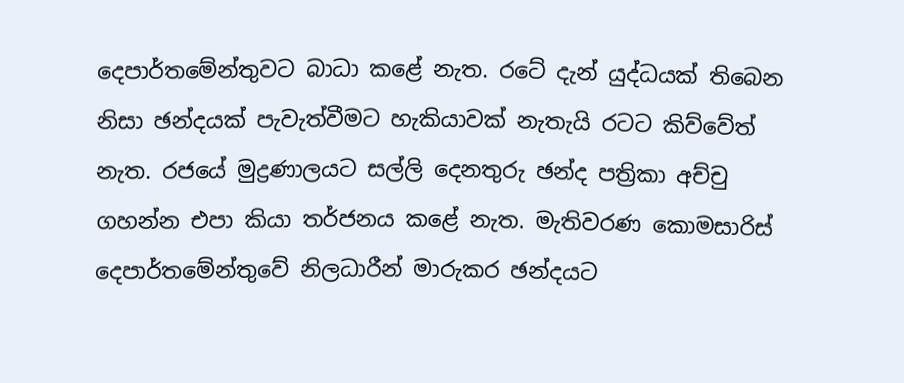දෙපාර්තමේන්තුවට බාධා කළේ නැත. රටේ දැන් යුද්ධයක් තිබෙන නිසා ඡන්දයක් පැවැත්වීමට හැකියාවක් නැතැයි රටට කිව්වේත් නැත. රජයේ මුද්‍රණාලයට සල්ලි දෙනතුරු ඡන්ද පත්‍රිකා අච්චු ගහන්න එපා කියා තර්ජනය කළේ නැත. මැතිවරණ කොමසාරිස් දෙපාර්තමේන්තුවේ නිලධාරීන් මාරුකර ඡන්දයට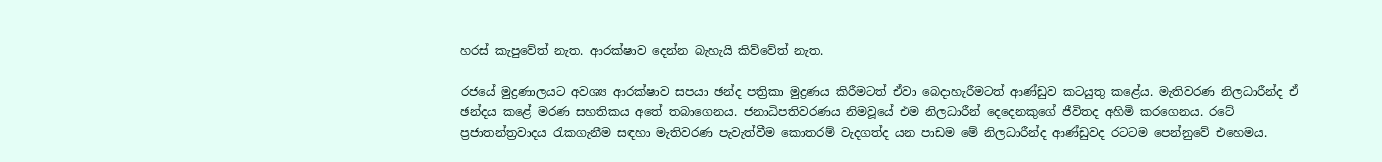හරස් කැපුවේත් නැත. ආරක්ෂාව දෙන්න බැහැයි කිව්වේත් නැත.

රජයේ මුද්‍රණාලයට අවශ්‍ය ආරක්ෂාව සපයා ඡන්ද පත්‍රිකා මුද්‍රණය කිරීමටත් ඒවා බෙදාහැරීමටත් ආණ්ඩුව කටයුතු කළේය. මැතිවරණ නිලධාරීන්ද ඒ ඡන්දය කළේ මරණ සහතිකය අතේ තබාගෙනය. ජනාධිපතිවරණය නිමවූයේ එම නිලධාරීන් දෙදෙනකුගේ ජීවිතද අහිමි කරගෙනය. රටේ ප්‍රජාතන්ත්‍රවාදය රැකගැනීම සඳහා මැතිවරණ පැවැත්වීම කොතරම් වැදගත්ද යන පාඩම මේ නිලධාරීන්ද ආණ්ඩුවද රටටම පෙන්නුවේ එහෙමය.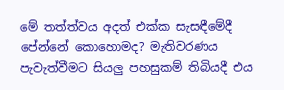මේ තත්ත්වය අදත් එක්ක සැසඳීමේදී පේන්නේ කොහොමද? මැතිවරණය පැවැත්වීමට සියලු පහසුකම් තිබියදී එය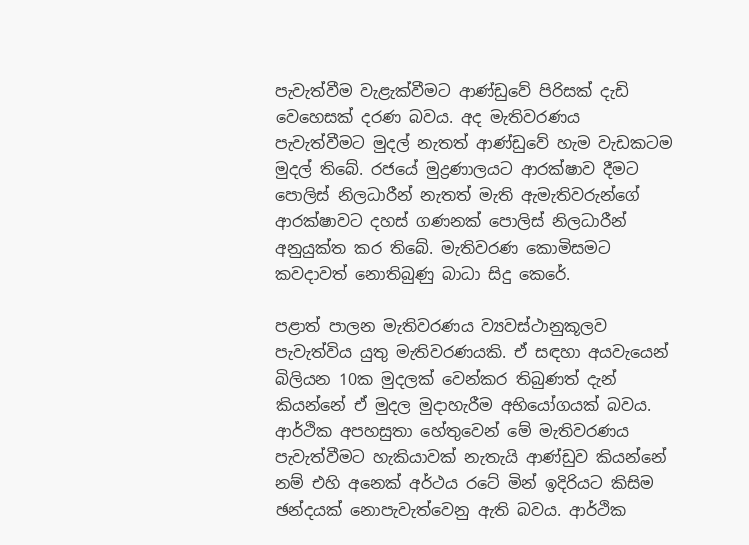පැවැත්වීම වැළැක්වීමට ආණ්ඩුවේ පිරිසක් දැඩි වෙහෙසක් දරණ බවය. අද මැතිවරණය පැවැත්වීමට මුදල් නැතත් ආණ්ඩුවේ හැම වැඩකටම මුදල් තිබේ. රජයේ මුද්‍රණාලයට ආරක්ෂාව දීමට පොලිස් නිලධාරීන් නැතත් මැති ඇමැතිවරුන්ගේ ආරක්ෂාවට දහස් ගණනක් පොලිස් නිලධාරීන් අනුයුක්ත කර තිබේ. මැතිවරණ කොමිසමට කවදාවත් නොතිබුණු බාධා සිදු කෙරේ.

පළාත් පාලන මැතිවරණය ව්‍යවස්ථානුකූලව පැවැත්විය යුතු මැතිවරණයකි. ඒ සඳහා අයවැයෙන් බිලියන 10ක මුදලක් වෙන්කර තිබුණත් දැන් කියන්නේ ඒ මුදල මුදාහැරීම අභියෝගයක් බවය. ආර්ථික අපහසුතා හේතුවෙන් මේ මැතිවරණය පැවැත්වීමට හැකියාවක් නැතැයි ආණ්ඩුව කියන්නේ නම් එහි අනෙක් අර්ථය රටේ මින් ඉදිරියට කිසිම ඡන්දයක් නොපැවැත්වෙනු ඇති බවය. ආර්ථික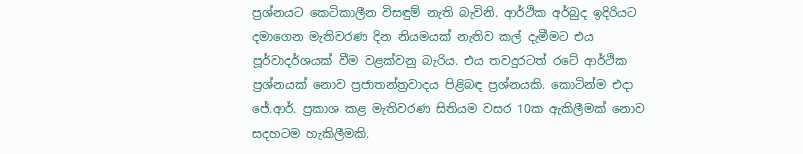ප්‍රශ්නයට කෙටිකාලීන විසඳුම් නැති බැවිනි. ආර්ථික අර්බුද ඉදිරියට දමාගෙන මැතිවරණ දින නියමයක් නැතිව කල් දැමීමට එය පූර්වාදර්ශයක් වීම වළක්වනු බැරිය. එය තවදුරටත් රටේ ආර්ථික ප්‍රශ්නයක් නොව ප්‍රජාතන්ත්‍රවාදය පිළිබඳ ප්‍රශ්නයකි. කොටින්ම එදා ජේ.ආර්. ප්‍රකාශ කළ මැතිවරණ සිතියම වසර 10ක ඇකිලීමක් නොව සදහටම හැකිලීමකි.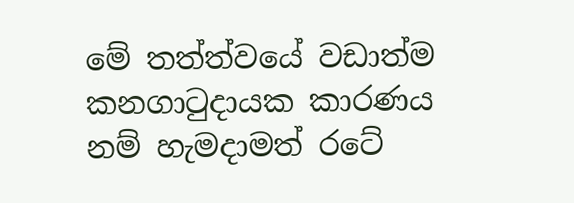මේ තත්ත්වයේ වඩාත්ම කනගාටුදායක කාරණය නම් හැමදාමත් රටේ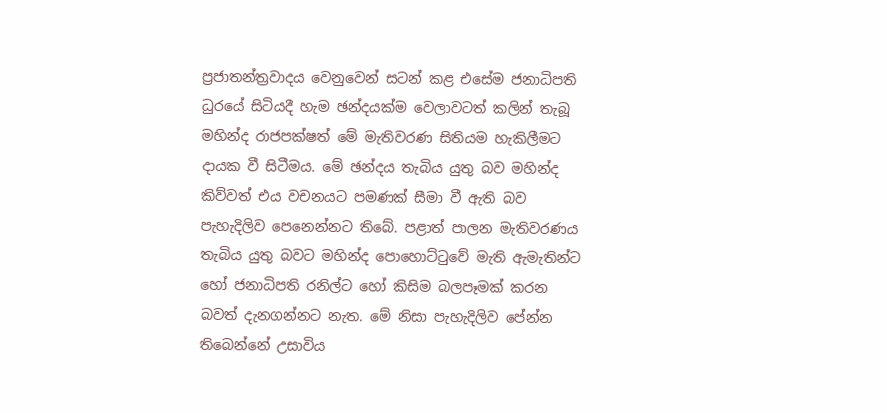ප්‍රජාතන්ත්‍රවාදය වෙනුවෙන් සටන් කළ එසේම ජනාධිපති ධුරයේ සිටියදී හැම ඡන්දයක්ම වෙලාවටත් කලින් තැබූ මහින්ද රාජපක්ෂත් මේ මැතිවරණ සිතියම හැකිලීමට දායක වී සිටීමය. මේ ඡන්දය තැබිය යුතු බව මහින්ද කිව්වත් එය වචනයට පමණක් සීමා වී ඇති බව පැහැදිලිව පෙනෙන්නට තිබේ. පළාත් පාලන මැතිවරණය තැබිය යුතු බවට මහින්ද පොහොට්ටුවේ මැති ඇමැතින්ට හෝ ජනාධිපති රනිල්ට හෝ කිසිම බලපෑමක් කරන බවත් දැනගන්නට නැත. මේ නිසා පැහැදිලිව පේන්න තිබෙන්නේ උසාවිය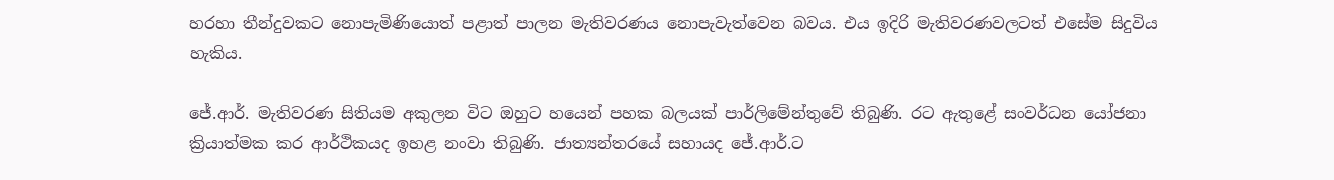හරහා තීන්දුවකට නොපැමිණියොත් පළාත් පාලන මැතිවරණය නොපැවැත්වෙන බවය. එය ඉදිරි මැතිවරණවලටත් එසේම සිදුවිය හැකිය.

ජේ.ආර්. මැතිවරණ සිතියම අකුලන විට ඔහුට හයෙන් පහක බලයක් පාර්ලිමේන්තුවේ තිබුණි. රට ඇතුළේ සංවර්ධන යෝජනා ක්‍රියාත්මක කර ආර්ථිකයද ඉහළ නංවා තිබුණි. ජාත්‍යන්තරයේ සහායද ජේ.ආර්.ට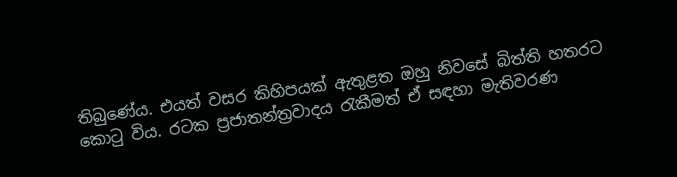තිබුණේය. එයත් වසර කිහිපයක් ඇතුළත ඔහු නිවසේ බිත්ති හතරට කොටු විය. රටක ප්‍රජාතන්ත්‍රවාදය රැකීමත් ඒ සඳහා මැතිවරණ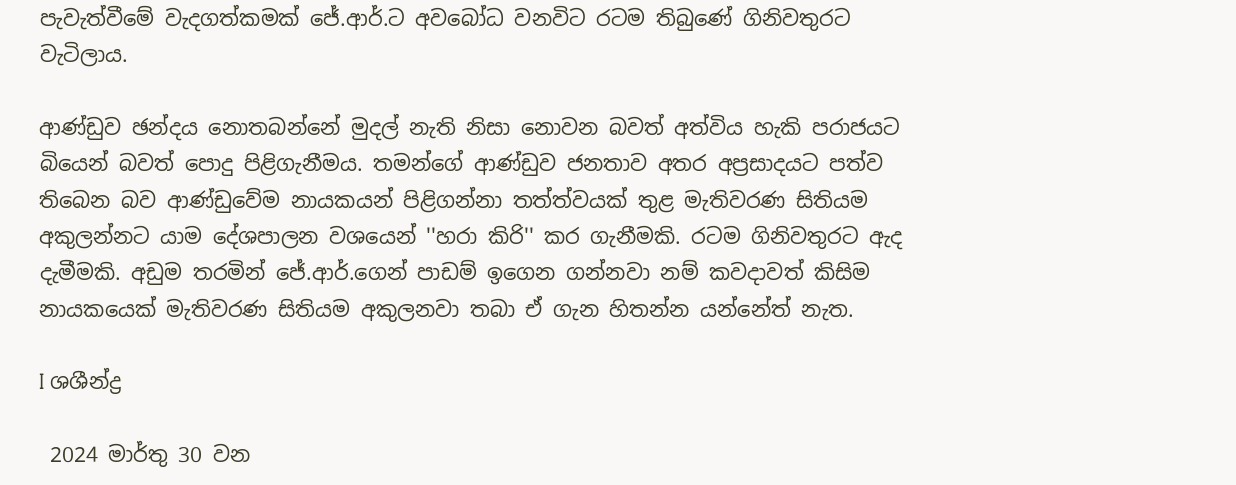පැවැත්වීමේ වැදගත්කමක් ජේ.ආර්.ට අවබෝධ වනවිට රටම තිබුණේ ගිනිවතුරට වැටිලාය.

ආණ්ඩුව ඡන්දය නොතබන්නේ මුදල් නැති නිසා නොවන බවත් අත්විය හැකි පරාජයට බියෙන් බවත් පොදු පිළිගැනීමය. තමන්ගේ ආණ්ඩුව ජනතාව අතර අප්‍රසාදයට පත්ව තිබෙන බව ආණ්ඩුවේම නායකයන් පිළිගන්නා තත්ත්වයක් තුළ මැතිවරණ සිතියම අකුලන්නට යාම දේශපාලන වශයෙන් ''හරා කිරි'' කර ගැනීමකි. රටම ගිනිවතුරට ඇද දැමීමකි. අඩුම තරමින් ජේ.ආර්.ගෙන් පාඩම් ඉගෙන ගන්නවා නම් කවදාවත් කිසිම නායකයෙක් මැතිවරණ සිතියම අකුලනවා තබා ඒ ගැන හිතන්න යන්නේත් නැත.

I ශශීන්ද්‍ර

 2024 මාර්තු 30 වන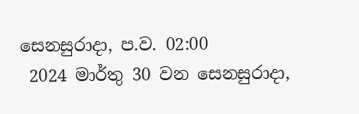සෙනසුරාදා, ප.ව. 02:00
 2024 මාර්තු 30 වන සෙනසුරාදා,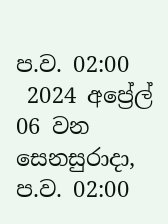ප.ව. 02:00
 2024 අප්‍රේල් 06 වන සෙනසුරාදා, ප.ව. 02:00